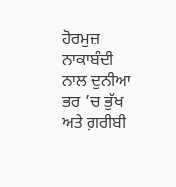ਹੋਰਮੁਜ਼ ਨਾਕਾਬੰਦੀ ਨਾਲ ਦੁਨੀਆ ਭਰ ’ਚ ਭੁੱਖ ਅਤੇ ਗ਼ਰੀਬੀ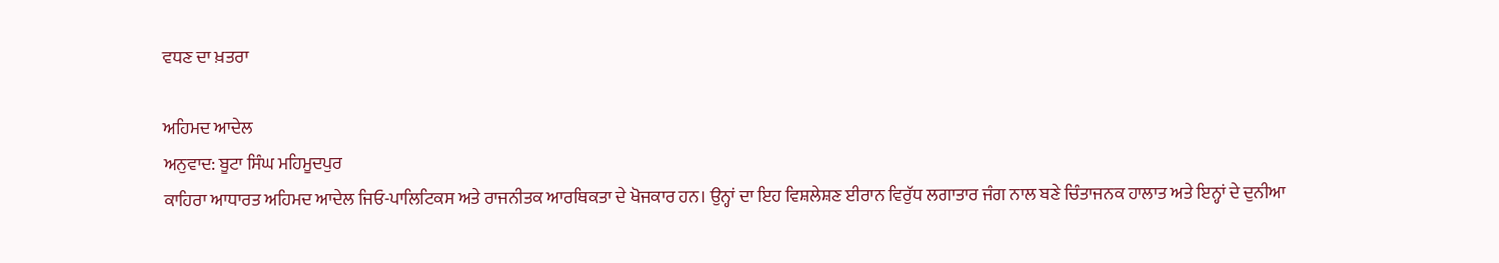ਵਧਣ ਦਾ ਖ਼ਤਰਾ

ਅਹਿਮਦ ਆਦੇਲ
ਅਨੁਵਾਦ: ਬੂਟਾ ਸਿੰਘ ਮਹਿਮੂਦਪੁਰ
ਕਾਹਿਰਾ ਆਧਾਰਤ ਅਹਿਮਦ ਆਦੇਲ ਜਿਓ-ਪਾਲਿਟਿਕਸ ਅਤੇ ਰਾਜਨੀਤਕ ਆਰਥਿਕਤਾ ਦੇ ਖੋਜਕਾਰ ਹਨ। ਉਨ੍ਹਾਂ ਦਾ ਇਹ ਵਿਸ਼ਲੇਸ਼ਣ ਈਰਾਨ ਵਿਰੁੱਧ ਲਗਾਤਾਰ ਜੰਗ ਨਾਲ ਬਣੇ ਚਿੰਤਾਜਨਕ ਹਾਲਾਤ ਅਤੇ ਇਨ੍ਹਾਂ ਦੇ ਦੁਨੀਆ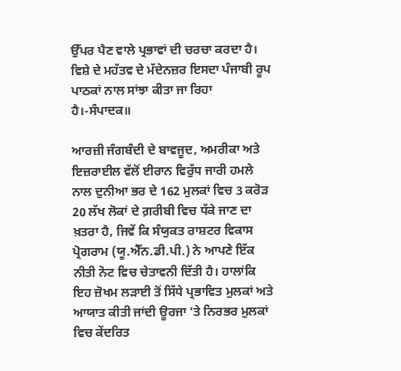ਉੱਪਰ ਪੈਣ ਵਾਲੇ ਪ੍ਰਭਾਵਾਂ ਦੀ ਚਰਚਾ ਕਰਦਾ ਹੈ। ਵਿਸ਼ੇ ਦੇ ਮਹੱਤਵ ਦੇ ਮੱਦੇਨਜ਼ਰ ਇਸਦਾ ਪੰਜਾਬੀ ਰੂਪ ਪਾਠਕਾਂ ਨਾਲ ਸਾਂਝਾ ਕੀਤਾ ਜਾ ਰਿਹਾ ਹੈ।-ਸੰਪਾਦਕ॥

ਆਰਜ਼ੀ ਜੰਗਬੰਦੀ ਦੇ ਬਾਵਜੂਦ, ਅਮਰੀਕਾ ਅਤੇ ਇਜ਼ਰਾਈਲ ਵੱਲੋਂ ਈਰਾਨ ਵਿਰੁੱਧ ਜਾਰੀ ਹਮਲੇ ਨਾਲ ਦੁਨੀਆ ਭਰ ਦੇ 162 ਮੁਲਕਾਂ ਵਿਚ 3 ਕਰੋੜ 20 ਲੱਖ ਲੋਕਾਂ ਦੇ ਗ਼ਰੀਬੀ ਵਿਚ ਧੱਕੇ ਜਾਣ ਦਾ ਖ਼ਤਰਾ ਹੈ, ਜਿਵੇਂ ਕਿ ਸੰਯੁਕਤ ਰਾਸ਼ਟਰ ਵਿਕਾਸ ਪ੍ਰੋਗਰਾਮ (ਯੂ.ਐੱਨ.ਡੀ.ਪੀ.) ਨੇ ਆਪਣੇ ਇੱਕ ਨੀਤੀ ਨੋਟ ਵਿਚ ਚੇਤਾਵਨੀ ਦਿੱਤੀ ਹੈ। ਹਾਲਾਂਕਿ ਇਹ ਜ਼ੋਖਮ ਲੜਾਈ ਤੋਂ ਸਿੱਧੇ ਪ੍ਰਭਾਵਿਤ ਮੁਲਕਾਂ ਅਤੇ ਆਯਾਤ ਕੀਤੀ ਜਾਂਦੀ ਊਰਜਾ ‘ਤੇ ਨਿਰਭਰ ਮੁਲਕਾਂ ਵਿਚ ਕੇਂਦਰਿਤ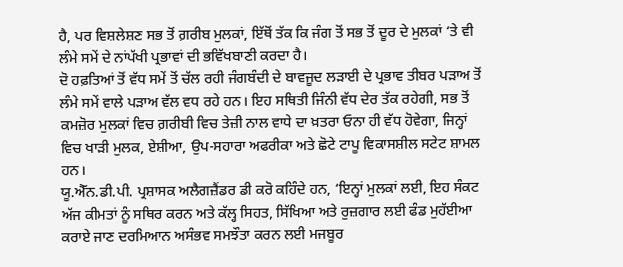ਹੈ, ਪਰ ਵਿਸ਼ਲੇਸ਼ਣ ਸਭ ਤੋਂ ਗ਼ਰੀਬ ਮੁਲਕਾਂ, ਇੱਥੋਂ ਤੱਕ ਕਿ ਜੰਗ ਤੋਂ ਸਭ ਤੋਂ ਦੂਰ ਦੇ ਮੁਲਕਾਂ ‘ਤੇ ਵੀ ਲੰਮੇ ਸਮੇਂ ਦੇ ਨਾਂਪੱਖੀ ਪ੍ਰਭਾਵਾਂ ਦੀ ਭਵਿੱਖਬਾਣੀ ਕਰਦਾ ਹੈ।
ਦੋ ਹਫ਼ਤਿਆਂ ਤੋਂ ਵੱਧ ਸਮੇਂ ਤੋਂ ਚੱਲ ਰਹੀ ਜੰਗਬੰਦੀ ਦੇ ਬਾਵਜੂਦ ਲੜਾਈ ਦੇ ਪ੍ਰਭਾਵ ਤੀਬਰ ਪੜਾਅ ਤੋਂ ਲੰਮੇ ਸਮੇਂ ਵਾਲੇ ਪੜਾਅ ਵੱਲ ਵਧ ਰਹੇ ਹਨ। ਇਹ ਸਥਿਤੀ ਜਿੰਨੀ ਵੱਧ ਦੇਰ ਤੱਕ ਰਹੇਗੀ, ਸਭ ਤੋਂ ਕਮਜ਼ੋਰ ਮੁਲਕਾਂ ਵਿਚ ਗ਼ਰੀਬੀ ਵਿਚ ਤੇਜ਼ੀ ਨਾਲ ਵਾਧੇ ਦਾ ਖ਼ਤਰਾ ਓਨਾ ਹੀ ਵੱਧ ਹੋਵੇਗਾ, ਜਿਨ੍ਹਾਂ ਵਿਚ ਖਾੜੀ ਮੁਲਕ, ਏਸ਼ੀਆ, ਉਪ-ਸਹਾਰਾ ਅਫਰੀਕਾ ਅਤੇ ਛੋਟੇ ਟਾਪੂ ਵਿਕਾਸਸ਼ੀਲ ਸਟੇਟ ਸ਼ਾਮਲ ਹਨ।
ਯੂ.ਐੱਨ.ਡੀ.ਪੀ. ਪ੍ਰਸ਼ਾਸਕ ਅਲੈਗਜ਼ੈਂਡਰ ਡੀ ਕਰੋ ਕਹਿੰਦੇ ਹਨ, ‘ਇਨ੍ਹਾਂ ਮੁਲਕਾਂ ਲਈ, ਇਹ ਸੰਕਟ ਅੱਜ ਕੀਮਤਾਂ ਨੂੰ ਸਥਿਰ ਕਰਨ ਅਤੇ ਕੱਲ੍ਹ ਸਿਹਤ, ਸਿੱਖਿਆ ਅਤੇ ਰੁਜ਼ਗਾਰ ਲਈ ਫੰਡ ਮੁਹੱਈਆ ਕਰਾਏ ਜਾਣ ਦਰਮਿਆਨ ਅਸੰਭਵ ਸਮਝੌਤਾ ਕਰਨ ਲਈ ਮਜਬੂਰ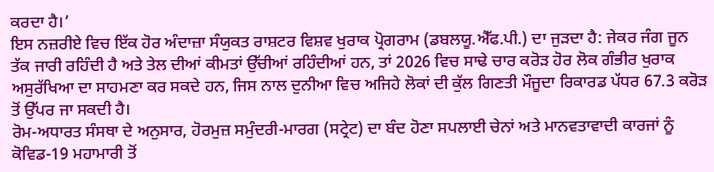ਕਰਦਾ ਹੈ।’
ਇਸ ਨਜ਼ਰੀਏ ਵਿਚ ਇੱਕ ਹੋਰ ਅੰਦਾਜ਼ਾ ਸੰਯੁਕਤ ਰਾਸ਼ਟਰ ਵਿਸ਼ਵ ਖੁਰਾਕ ਪ੍ਰੋਗਰਾਮ (ਡਬਲਯੂ.ਐੱਫ.ਪੀ.) ਦਾ ਜੁੜਦਾ ਹੈ: ਜੇਕਰ ਜੰਗ ਜੂਨ ਤੱਕ ਜਾਰੀ ਰਹਿੰਦੀ ਹੈ ਅਤੇ ਤੇਲ ਦੀਆਂ ਕੀਮਤਾਂ ਉੱਚੀਆਂ ਰਹਿੰਦੀਆਂ ਹਨ, ਤਾਂ 2026 ਵਿਚ ਸਾਢੇ ਚਾਰ ਕਰੋੜ ਹੋਰ ਲੋਕ ਗੰਭੀਰ ਖੁਰਾਕ ਅਸੁਰੱਖਿਆ ਦਾ ਸਾਹਮਣਾ ਕਰ ਸਕਦੇ ਹਨ, ਜਿਸ ਨਾਲ ਦੁਨੀਆ ਵਿਚ ਅਜਿਹੇ ਲੋਕਾਂ ਦੀ ਕੁੱਲ ਗਿਣਤੀ ਮੌਜੂਦਾ ਰਿਕਾਰਡ ਪੱਧਰ 67.3 ਕਰੋੜ ਤੋਂ ਉੱਪਰ ਜਾ ਸਕਦੀ ਹੈ।
ਰੋਮ-ਅਧਾਰਤ ਸੰਸਥਾ ਦੇ ਅਨੁਸਾਰ, ਹੋਰਮੁਜ਼ ਸਮੁੰਦਰੀ-ਮਾਰਗ (ਸਟ੍ਰੇਟ) ਦਾ ਬੰਦ ਹੋਣਾ ਸਪਲਾਈ ਚੇਨਾਂ ਅਤੇ ਮਾਨਵਤਾਵਾਦੀ ਕਾਰਜਾਂ ਨੂੰ ਕੋਵਿਡ-19 ਮਹਾਮਾਰੀ ਤੋਂ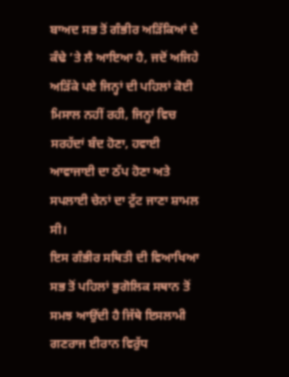ਬਾਅਦ ਸਭ ਤੋਂ ਗੰਭੀਰ ਅੜਿੱਕਿਆਂ ਦੇ ਕੰਢੇ ’ਤੇ ਲੈ ਆਇਆ ਹੈ, ਜਦੋਂ ਅਜਿਹੇ ਅੜਿੱਕੇ ਪਏ ਜਿਨ੍ਹਾਂ ਦੀ ਪਹਿਲਾਂ ਕੋਈ ਮਿਸਾਲ ਨਹੀਂ ਰਹੀ, ਜਿਨ੍ਹਾਂ ਵਿਚ ਸਰਹੱਦਾਂ ਬੰਦ ਹੋਣਾ, ਹਵਾਈ ਆਵਾਜਾਈ ਦਾ ਠੱਪ ਹੋਣਾ ਅਤੇ ਸਪਲਾਈ ਚੇਨਾਂ ਦਾ ਟੁੱਟ ਜਾਣਾ ਸ਼ਾਮਲ ਸੀ।
ਇਸ ਗੰਭੀਰ ਸਥਿਤੀ ਦੀ ਵਿਆਖਿਆ ਸਭ ਤੋਂ ਪਹਿਲਾਂ ਭੁਗੋਲਿਕ ਸਥਾਨ ਤੋਂ ਸਮਝ ਆਉਂਦੀ ਹੈ ਜਿੱਥੇ ਇਸਲਾਮੀ ਗਣਰਾਜ ਈਰਾਨ ਵਿਰੁੱਧ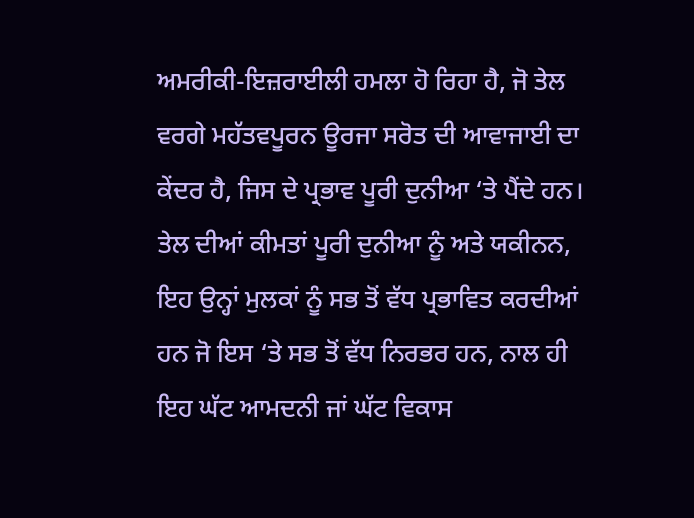ਅਮਰੀਕੀ-ਇਜ਼ਰਾਈਲੀ ਹਮਲਾ ਹੋ ਰਿਹਾ ਹੈ, ਜੋ ਤੇਲ ਵਰਗੇ ਮਹੱਤਵਪੂਰਨ ਊਰਜਾ ਸਰੋਤ ਦੀ ਆਵਾਜਾਈ ਦਾ ਕੇਂਦਰ ਹੈ, ਜਿਸ ਦੇ ਪ੍ਰਭਾਵ ਪੂਰੀ ਦੁਨੀਆ ‘ਤੇ ਪੈਂਦੇ ਹਨ।
ਤੇਲ ਦੀਆਂ ਕੀਮਤਾਂ ਪੂਰੀ ਦੁਨੀਆ ਨੂੰ ਅਤੇ ਯਕੀਨਨ, ਇਹ ਉਨ੍ਹਾਂ ਮੁਲਕਾਂ ਨੂੰ ਸਭ ਤੋਂ ਵੱਧ ਪ੍ਰਭਾਵਿਤ ਕਰਦੀਆਂ ਹਨ ਜੋ ਇਸ ‘ਤੇ ਸਭ ਤੋਂ ਵੱਧ ਨਿਰਭਰ ਹਨ, ਨਾਲ ਹੀ ਇਹ ਘੱਟ ਆਮਦਨੀ ਜਾਂ ਘੱਟ ਵਿਕਾਸ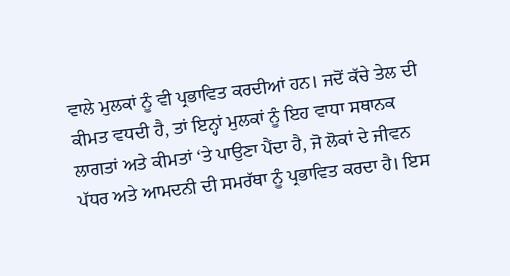ਵਾਲੇ ਮੁਲਕਾਂ ਨੂੰ ਵੀ ਪ੍ਰਭਾਵਿਤ ਕਰਦੀਆਂ ਹਨ। ਜਦੋਂ ਕੱਚੇ ਤੇਲ ਦੀ ਕੀਮਤ ਵਧਦੀ ਹੈ, ਤਾਂ ਇਨ੍ਹਾਂ ਮੁਲਕਾਂ ਨੂੰ ਇਹ ਵਾਧਾ ਸਥਾਨਕ ਲਾਗਤਾਂ ਅਤੇ ਕੀਮਤਾਂ ‘ਤੇ ਪਾਉਣਾ ਪੈਂਦਾ ਹੈ, ਜੋ ਲੋਕਾਂ ਦੇ ਜੀਵਨ ਪੱਧਰ ਅਤੇ ਆਮਦਨੀ ਦੀ ਸਮਰੱਥਾ ਨੂੰ ਪ੍ਰਭਾਵਿਤ ਕਰਦਾ ਹੈ। ਇਸ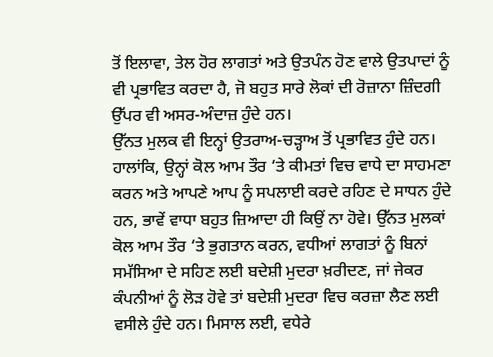ਤੋਂ ਇਲਾਵਾ, ਤੇਲ ਹੋਰ ਲਾਗਤਾਂ ਅਤੇ ਉਤਪੰਨ ਹੋਣ ਵਾਲੇ ਉਤਪਾਦਾਂ ਨੂੰ ਵੀ ਪ੍ਰਭਾਵਿਤ ਕਰਦਾ ਹੈ, ਜੋ ਬਹੁਤ ਸਾਰੇ ਲੋਕਾਂ ਦੀ ਰੋਜ਼ਾਨਾ ਜ਼ਿੰਦਗੀ ਉੱਪਰ ਵੀ ਅਸਰ-ਅੰਦਾਜ਼ ਹੁੰਦੇ ਹਨ।
ਉੱਨਤ ਮੁਲਕ ਵੀ ਇਨ੍ਹਾਂ ਉਤਰਾਅ-ਚੜ੍ਹਾਅ ਤੋਂ ਪ੍ਰਭਾਵਿਤ ਹੁੰਦੇ ਹਨ। ਹਾਲਾਂਕਿ, ਉਨ੍ਹਾਂ ਕੋਲ ਆਮ ਤੌਰ ‘ਤੇ ਕੀਮਤਾਂ ਵਿਚ ਵਾਧੇ ਦਾ ਸਾਹਮਣਾ ਕਰਨ ਅਤੇ ਆਪਣੇ ਆਪ ਨੂੰ ਸਪਲਾਈ ਕਰਦੇ ਰਹਿਣ ਦੇ ਸਾਧਨ ਹੁੰਦੇ ਹਨ, ਭਾਵੇਂ ਵਾਧਾ ਬਹੁਤ ਜ਼ਿਆਦਾ ਹੀ ਕਿਉਂ ਨਾ ਹੋਵੇ। ਉੱਨਤ ਮੁਲਕਾਂ ਕੋਲ ਆਮ ਤੌਰ ‘ਤੇ ਭੁਗਤਾਨ ਕਰਨ, ਵਧੀਆਂ ਲਾਗਤਾਂ ਨੂੰ ਬਿਨਾਂ ਸਮੱਸਿਆ ਦੇ ਸਹਿਣ ਲਈ ਬਦੇਸ਼ੀ ਮੁਦਰਾ ਖ਼ਰੀਦਣ, ਜਾਂ ਜੇਕਰ ਕੰਪਨੀਆਂ ਨੂੰ ਲੋੜ ਹੋਵੇ ਤਾਂ ਬਦੇਸ਼ੀ ਮੁਦਰਾ ਵਿਚ ਕਰਜ਼ਾ ਲੈਣ ਲਈ ਵਸੀਲੇ ਹੁੰਦੇ ਹਨ। ਮਿਸਾਲ ਲਈ, ਵਧੇਰੇ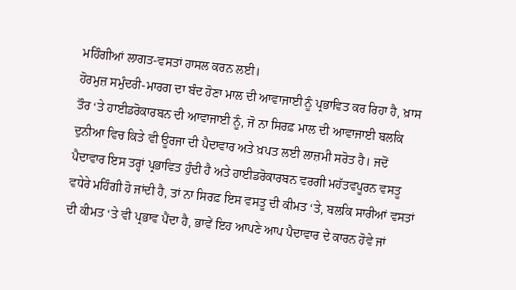ਮਹਿੰਗੀਆਂ ਲਾਗਤ-ਵਸਤਾਂ ਹਾਸਲ ਕਰਨ ਲਈ।
ਹੋਰਮੁਜ਼ ਸਮੁੰਦਰੀ-ਮਾਰਗ ਦਾ ਬੰਦ ਹੋਣਾ ਮਾਲ ਦੀ ਆਵਾਜਾਈ ਨੂੰ ਪ੍ਰਭਾਵਿਤ ਕਰ ਰਿਹਾ ਹੈ, ਖ਼ਾਸ ਤੌਰ ‘ਤੇ ਹਾਈਡਰੋਕਾਰਬਨ ਦੀ ਆਵਾਜਾਈ ਨੂੰ, ਜੋ ਨਾ ਸਿਰਫ਼ ਮਾਲ ਦੀ ਆਵਾਜਾਈ ਬਲਕਿ ਦੁਨੀਆ ਵਿਚ ਕਿਤੇ ਵੀ ਊਰਜਾ ਦੀ ਪੈਦਾਵਾਰ ਅਤੇ ਖ਼ਪਤ ਲਈ ਲਾਜ਼ਮੀ ਸਰੋਤ ਹੈ। ਜਦੋਂ ਪੈਦਾਵਾਰ ਇਸ ਤਰ੍ਹਾਂ ਪ੍ਰਭਾਵਿਤ ਹੁੰਦੀ ਹੈ ਅਤੇ ਹਾਈਡਰੋਕਾਰਬਨ ਵਰਗੀ ਮਹੱਤਵਪੂਰਨ ਵਸਤੂ ਵਧੇਰੇ ਮਹਿੰਗੀ ਹੋ ਜਾਂਦੀ ਹੈ, ਤਾਂ ਨਾ ਸਿਰਫ਼ ਇਸ ਵਸਤੂ ਦੀ ਕੀਮਤ ‘ਤੇ, ਬਲਕਿ ਸਾਰੀਆਂ ਵਸਤਾਂ ਦੀ ਕੀਮਤ ‘ਤੇ ਵੀ ਪ੍ਰਭਾਵ ਪੈਂਦਾ ਹੈ, ਭਾਵੇਂ ਇਹ ਆਪਣੇ ਆਪ ਪੈਦਾਵਾਰ ਦੇ ਕਾਰਨ ਹੋਵੇ ਜਾਂ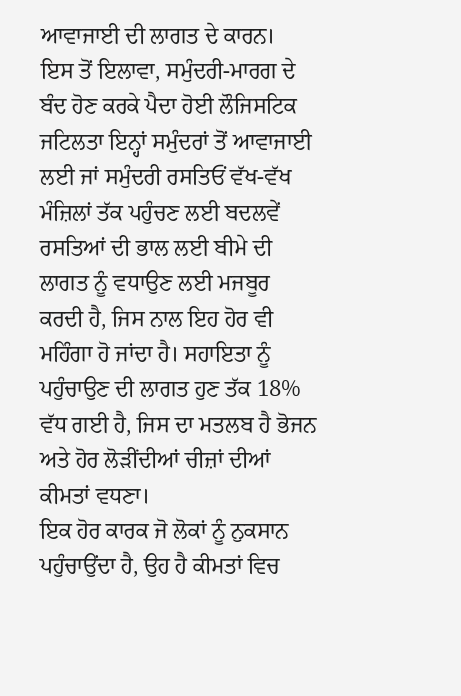ਆਵਾਜਾਈ ਦੀ ਲਾਗਤ ਦੇ ਕਾਰਨ।
ਇਸ ਤੋਂ ਇਲਾਵਾ, ਸਮੁੰਦਰੀ-ਮਾਰਗ ਦੇ ਬੰਦ ਹੋਣ ਕਰਕੇ ਪੈਦਾ ਹੋਈ ਲੌਜਿਸਟਿਕ ਜਟਿਲਤਾ ਇਨ੍ਹਾਂ ਸਮੁੰਦਰਾਂ ਤੋਂ ਆਵਾਜਾਈ ਲਈ ਜਾਂ ਸਮੁੰਦਰੀ ਰਸਤਿਓਂ ਵੱਖ-ਵੱਖ ਮੰਜ਼ਿਲਾਂ ਤੱਕ ਪਹੁੰਚਣ ਲਈ ਬਦਲਵੇਂ ਰਸਤਿਆਂ ਦੀ ਭਾਲ ਲਈ ਬੀਮੇ ਦੀ ਲਾਗਤ ਨੂੰ ਵਧਾਉਣ ਲਈ ਮਜਬੂਰ ਕਰਦੀ ਹੈ, ਜਿਸ ਨਾਲ ਇਹ ਹੋਰ ਵੀ ਮਹਿੰਗਾ ਹੋ ਜਾਂਦਾ ਹੈ। ਸਹਾਇਤਾ ਨੂੰ ਪਹੁੰਚਾਉਣ ਦੀ ਲਾਗਤ ਹੁਣ ਤੱਕ 18% ਵੱਧ ਗਈ ਹੈ, ਜਿਸ ਦਾ ਮਤਲਬ ਹੈ ਭੋਜਨ ਅਤੇ ਹੋਰ ਲੋੜੀਂਦੀਆਂ ਚੀਜ਼ਾਂ ਦੀਆਂ ਕੀਮਤਾਂ ਵਧਣਾ।
ਇਕ ਹੋਰ ਕਾਰਕ ਜੋ ਲੋਕਾਂ ਨੂੰ ਨੁਕਸਾਨ ਪਹੁੰਚਾਉਂਦਾ ਹੈ, ਉਹ ਹੈ ਕੀਮਤਾਂ ਵਿਚ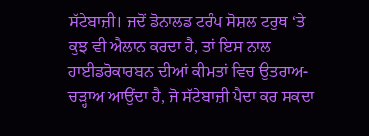ਸੱਟੇਬਾਜ਼ੀ। ਜਦੋਂ ਡੋਨਾਲਡ ਟਰੰਪ ਸੋਸ਼ਲ ਟਰੁਥ ‘ਤੇ ਕੁਝ ਵੀ ਐਲਾਨ ਕਰਦਾ ਹੈ, ਤਾਂ ਇਸ ਨਾਲ ਹਾਈਡਰੋਕਾਰਬਨ ਦੀਆਂ ਕੀਮਤਾਂ ਵਿਚ ਉਤਰਾਅ-ਚੜ੍ਹਾਅ ਆਉਂਦਾ ਹੈ, ਜੋ ਸੱਟੇਬਾਜ਼ੀ ਪੈਦਾ ਕਰ ਸਕਦਾ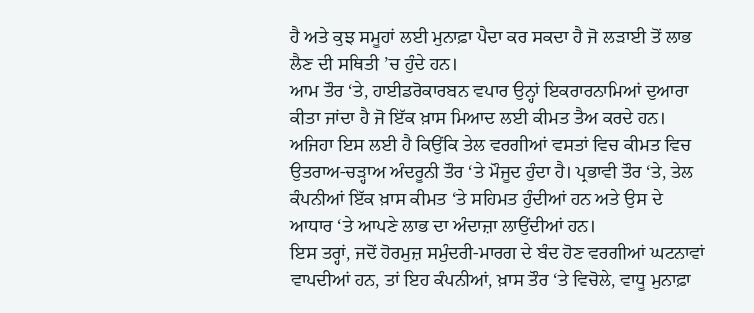ਹੈ ਅਤੇ ਕੁਝ ਸਮੂਹਾਂ ਲਈ ਮੁਨਾਫ਼ਾ ਪੈਦਾ ਕਰ ਸਕਦਾ ਹੈ ਜੋ ਲੜਾਈ ਤੋਂ ਲਾਭ ਲੈਣ ਦੀ ਸਥਿਤੀ ’ਚ ਹੁੰਦੇ ਹਨ।
ਆਮ ਤੌਰ ‘ਤੇ, ਹਾਈਡਰੋਕਾਰਬਨ ਵਪਾਰ ਉਨ੍ਹਾਂ ਇਕਰਾਰਨਾਮਿਆਂ ਦੁਆਰਾ ਕੀਤਾ ਜਾਂਦਾ ਹੈ ਜੋ ਇੱਕ ਖ਼ਾਸ ਮਿਆਦ ਲਈ ਕੀਮਤ ਤੈਅ ਕਰਦੇ ਹਨ। ਅਜਿਹਾ ਇਸ ਲਈ ਹੈ ਕਿਉਂਕਿ ਤੇਲ ਵਰਗੀਆਂ ਵਸਤਾਂ ਵਿਚ ਕੀਮਤ ਵਿਚ ਉਤਰਾਅ-ਚੜ੍ਹਾਅ ਅੰਦਰੂਨੀ ਤੌਰ ‘ਤੇ ਮੌਜੂਦ ਹੁੰਦਾ ਹੈ। ਪ੍ਰਭਾਵੀ ਤੌਰ ‘ਤੇ, ਤੇਲ ਕੰਪਨੀਆਂ ਇੱਕ ਖ਼ਾਸ ਕੀਮਤ ‘ਤੇ ਸਹਿਮਤ ਹੁੰਦੀਆਂ ਹਨ ਅਤੇ ਉਸ ਦੇ ਆਧਾਰ ‘ਤੇ ਆਪਣੇ ਲਾਭ ਦਾ ਅੰਦਾਜ਼ਾ ਲਾਉਂਦੀਆਂ ਹਨ।
ਇਸ ਤਰ੍ਹਾਂ, ਜਦੋਂ ਹੋਰਮੁਜ਼ ਸਮੁੰਦਰੀ-ਮਾਰਗ ਦੇ ਬੰਦ ਹੋਣ ਵਰਗੀਆਂ ਘਟਨਾਵਾਂ ਵਾਪਦੀਆਂ ਹਨ, ਤਾਂ ਇਹ ਕੰਪਨੀਆਂ, ਖ਼ਾਸ ਤੌਰ ‘ਤੇ ਵਿਚੋਲੇ, ਵਾਧੂ ਮੁਨਾਫ਼ਾ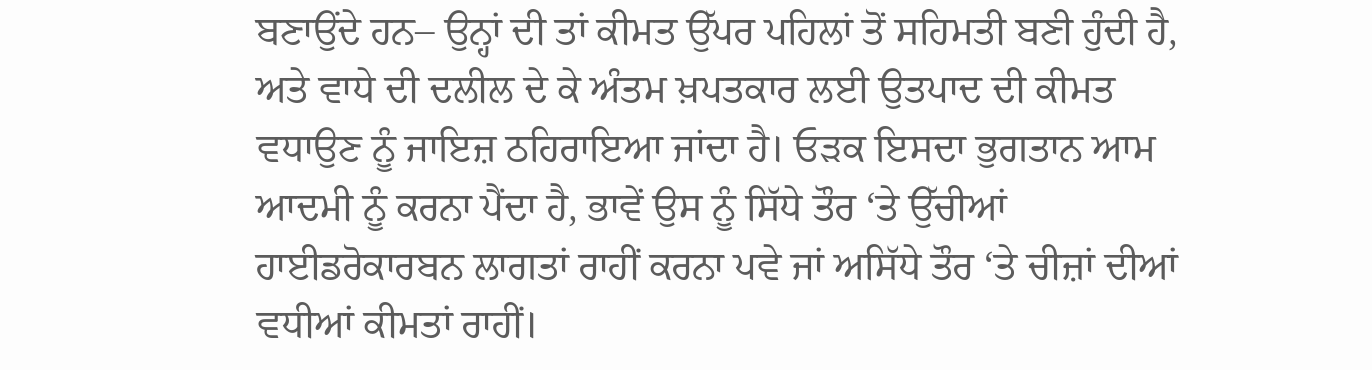ਬਣਾਉਂਦੇ ਹਨ– ਉਨ੍ਹਾਂ ਦੀ ਤਾਂ ਕੀਮਤ ਉੱਪਰ ਪਹਿਲਾਂ ਤੋਂ ਸਹਿਮਤੀ ਬਣੀ ਹੁੰਦੀ ਹੈ, ਅਤੇ ਵਾਧੇ ਦੀ ਦਲੀਲ ਦੇ ਕੇ ਅੰਤਮ ਖ਼ਪਤਕਾਰ ਲਈ ਉਤਪਾਦ ਦੀ ਕੀਮਤ ਵਧਾਉਣ ਨੂੰ ਜਾਇਜ਼ ਠਹਿਰਾਇਆ ਜਾਂਦਾ ਹੈ। ਓੜਕ ਇਸਦਾ ਭੁਗਤਾਨ ਆਮ ਆਦਮੀ ਨੂੰ ਕਰਨਾ ਪੈਂਦਾ ਹੈ, ਭਾਵੇਂ ਉਸ ਨੂੰ ਸਿੱਧੇ ਤੌਰ ‘ਤੇ ਉੱਚੀਆਂ ਹਾਈਡਰੋਕਾਰਬਨ ਲਾਗਤਾਂ ਰਾਹੀਂ ਕਰਨਾ ਪਵੇ ਜਾਂ ਅਸਿੱਧੇ ਤੌਰ ‘ਤੇ ਚੀਜ਼ਾਂ ਦੀਆਂ ਵਧੀਆਂ ਕੀਮਤਾਂ ਰਾਹੀਂ।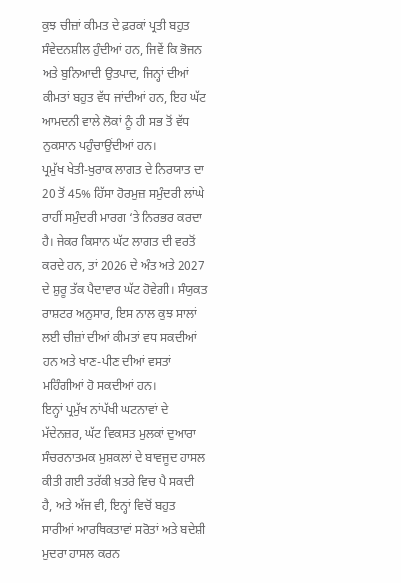ਕੁਝ ਚੀਜ਼ਾਂ ਕੀਮਤ ਦੇ ਫ਼ਰਕਾਂ ਪ੍ਰਤੀ ਬਹੁਤ ਸੰਵੇਦਨਸ਼ੀਲ ਹੁੰਦੀਆਂ ਹਨ, ਜਿਵੇਂ ਕਿ ਭੋਜਨ ਅਤੇ ਬੁਨਿਆਦੀ ਉਤਪਾਦ, ਜਿਨ੍ਹਾਂ ਦੀਆਂ ਕੀਮਤਾਂ ਬਹੁਤ ਵੱਧ ਜਾਂਦੀਆਂ ਹਨ, ਇਹ ਘੱਟ ਆਮਦਨੀ ਵਾਲੇ ਲੋਕਾਂ ਨੂੰ ਹੀ ਸਭ ਤੋਂ ਵੱਧ ਨੁਕਸਾਨ ਪਹੁੰਚਾਉਂਦੀਆਂ ਹਨ।
ਪ੍ਰਮੁੱਖ ਖੇਤੀ-ਖੁਰਾਕ ਲਾਗਤ ਦੇ ਨਿਰਯਾਤ ਦਾ 20 ਤੋਂ 45% ਹਿੱਸਾ ਹੋਰਮੁਜ਼ ਸਮੁੰਦਰੀ ਲਾਂਘੇ ਰਾਹੀਂ ਸਮੁੰਦਰੀ ਮਾਰਗ ‘ਤੇ ਨਿਰਭਰ ਕਰਦਾ ਹੈ। ਜੇਕਰ ਕਿਸਾਨ ਘੱਟ ਲਾਗਤ ਦੀ ਵਰਤੋਂ ਕਰਦੇ ਹਨ, ਤਾਂ 2026 ਦੇ ਅੰਤ ਅਤੇ 2027 ਦੇ ਸ਼ੁਰੂ ਤੱਕ ਪੈਦਾਵਾਰ ਘੱਟ ਹੋਵੇਗੀ। ਸੰਯੁਕਤ ਰਾਸ਼ਟਰ ਅਨੁਸਾਰ, ਇਸ ਨਾਲ ਕੁਝ ਸਾਲਾਂ ਲਈ ਚੀਜ਼ਾਂ ਦੀਆਂ ਕੀਮਤਾਂ ਵਧ ਸਕਦੀਆਂ ਹਨ ਅਤੇ ਖਾਣ-ਪੀਣ ਦੀਆਂ ਵਸਤਾਂ ਮਹਿੰਗੀਆਂ ਹੋ ਸਕਦੀਆਂ ਹਨ।
ਇਨ੍ਹਾਂ ਪ੍ਰਮੁੱਖ ਨਾਂਪੱਖੀ ਘਟਨਾਵਾਂ ਦੇ ਮੱਦੇਨਜ਼ਰ, ਘੱਟ ਵਿਕਸਤ ਮੁਲਕਾਂ ਦੁਆਰਾ ਸੰਚਰਨਾਤਮਕ ਮੁਸ਼ਕਲਾਂ ਦੇ ਬਾਵਜੂਦ ਹਾਸਲ ਕੀਤੀ ਗਈ ਤਰੱਕੀ ਖ਼ਤਰੇ ਵਿਚ ਪੈ ਸਕਦੀ ਹੈ, ਅਤੇ ਅੱਜ ਵੀ, ਇਨ੍ਹਾਂ ਵਿਚੋਂ ਬਹੁਤ ਸਾਰੀਆਂ ਆਰਥਿਕਤਾਵਾਂ ਸਰੋਤਾਂ ਅਤੇ ਬਦੇਸ਼ੀ ਮੁਦਰਾ ਹਾਸਲ ਕਰਨ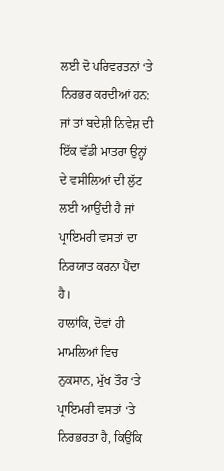ਲਈ ਦੋ ਪਰਿਵਰਤਨਾਂ ‘ਤੇ ਨਿਰਭਰ ਕਰਦੀਆਂ ਹਨ: ਜਾਂ ਤਾਂ ਬਦੇਸ਼ੀ ਨਿਵੇਸ਼ ਦੀ ਇੱਕ ਵੱਡੀ ਮਾਤਰਾ ਉਨ੍ਹਾਂ ਦੇ ਵਸੀਲਿਆਂ ਦੀ ਲੁੱਟ ਲਈ ਆਉਂਦੀ ਹੈ ਜਾਂ ਪ੍ਰਾਇਮਰੀ ਵਸਤਾਂ ਦਾ ਨਿਰਯਾਤ ਕਰਨਾ ਪੈਂਦਾ ਹੈ।
ਹਾਲਾਂਕਿ, ਦੋਵਾਂ ਹੀ ਮਾਮਲਿਆਂ ਵਿਚ ਨੁਕਸਾਨ, ਮੁੱਖ ਤੌਰ ‘ਤੇ ਪ੍ਰਾਇਮਰੀ ਵਸਤਾਂ ‘ਤੇ ਨਿਰਭਰਤਾ ਹੈ, ਕਿਉਂਕਿ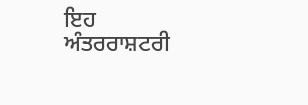ਇਹ ਅੰਤਰਰਾਸ਼ਟਰੀ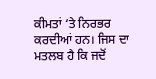ਕੀਮਤਾਂ ‘ਤੇ ਨਿਰਭਰ ਕਰਦੀਆਂ ਹਨ। ਜਿਸ ਦਾ ਮਤਲਬ ਹੈ ਕਿ ਜਦੋਂ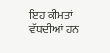ਇਹ ਕੀਮਤਾਂ ਵੱਧਦੀਆਂ ਹਨ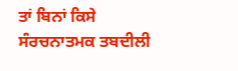ਤਾਂ ਬਿਨਾਂ ਕਿਸੇ ਸੰਰਚਨਾਤਮਕ ਤਬਦੀਲੀ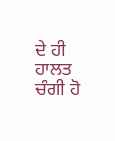ਦੇ ਹੀ ਹਾਲਤ ਚੰਗੀ ਹੋ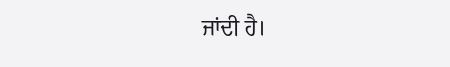ਜਾਂਦੀ ਹੈ।